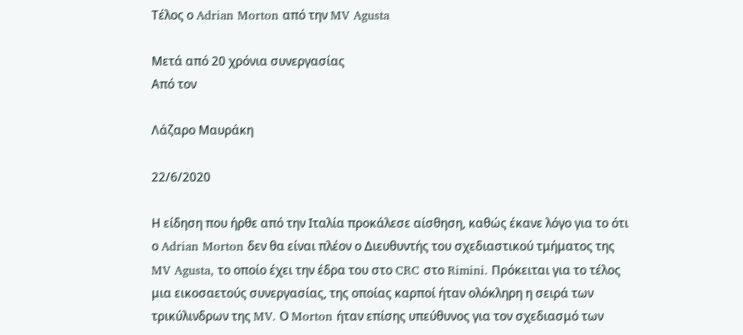Τέλος ο Adrian Morton από την MV Agusta

Μετά από 20 χρόνια συνεργασίας
Από τον

Λάζαρο Μαυράκη

22/6/2020

Η είδηση που ήρθε από την Ιταλία προκάλεσε αίσθηση, καθώς έκανε λόγο για το ότι ο Adrian Morton δεν θα είναι πλέον ο Διευθυντής του σχεδιαστικού τμήματος της MV Agusta, το οποίο έχει την έδρα του στο CRC στο Rimini. Πρόκειται για το τέλος μια εικοσαετούς συνεργασίας, της οποίας καρποί ήταν ολόκληρη η σειρά των τρικύλινδρων της MV. Ο Morton ήταν επίσης υπεύθυνος για τον σχεδιασμό των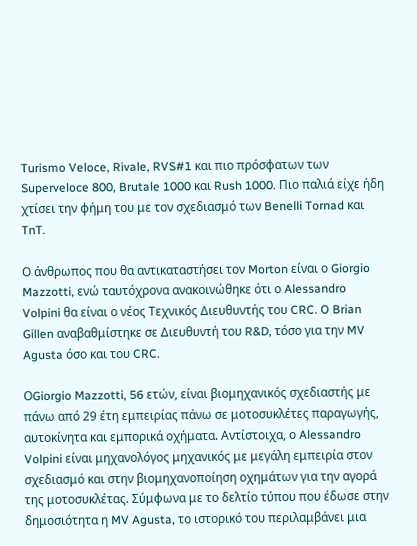Turismo Veloce, Rivale, RVS#1 και πιο πρόσφατων των Superveloce 800, Brutale 1000 και Rush 1000. Πιο παλιά είχε ήδη χτίσει την φήμη του με τον σχεδιασμό των Benelli Tornad και TnT.

Ο άνθρωπος που θα αντικαταστήσει τον Morton είναι ο Giorgio Mazzotti, ενώ ταυτόχρονα ανακοινώθηκε ότι ο Alessandro Volpini θα είναι ο νέος Τεχνικός Διευθυντής του CRC. O Brian Gillen αναβαθμίστηκε σε Διευθυντή του R&D, τόσο για την MV Agusta όσο και του CRC.

ΟGiorgio Mazzotti, 56 ετών, είναι βιομηχανικός σχεδιαστής με πάνω από 29 έτη εμπειρίας πάνω σε μοτοσυκλέτες παραγωγής, αυτοκίνητα και εμπορικά οχήματα. Αντίστοιχα, ο Alessandro Volpini είναι μηχανολόγος μηχανικός με μεγάλη εμπειρία στον σχεδιασμό και στην βιομηχανοποίηση οχημάτων για την αγορά της μοτοσυκλέτας. Σύμφωνα με το δελτίο τύπου που έδωσε στην δημοσιότητα η MV Agusta, το ιστορικό του περιλαμβάνει μια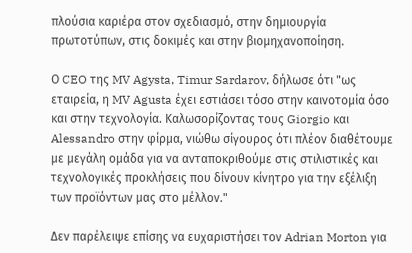πλούσια καριέρα στον σχεδιασμό, στην δημιουργία πρωτοτύπων, στις δοκιμές και στην βιομηχανοποίηση.

Ο CEO της MV Agysta, Timur Sardarov, δήλωσε ότι "ως εταιρεία, η MV Agusta έχει εστιάσει τόσο στην καινοτομία όσο και στην τεχνολογία. Καλωσορίζοντας τους Giorgio και Alessandro στην φίρμα, νιώθω σίγουρος ότι πλέον διαθέτουμε με μεγάλη ομάδα για να ανταποκριθούμε στις στιλιστικές και τεχνολογικές προκλήσεις που δίνουν κίνητρο για την εξέλιξη των προϊόντων μας στο μέλλον."

Δεν παρέλειψε επίσης να ευχαριστήσει τον Adrian Morton για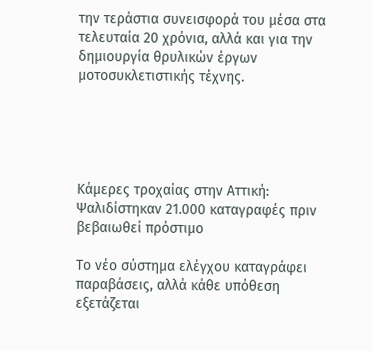την τεράστια συνεισφορά του μέσα στα τελευταία 20 χρόνια, αλλά και για την δημιουργία θρυλικών έργων μοτοσυκλετιστικής τέχνης.





Κάμερες τροχαίας στην Αττική: Ψαλιδίστηκαν 21.000 καταγραφές πριν βεβαιωθεί πρόστιμο

Το νέο σύστημα ελέγχου καταγράφει παραβάσεις, αλλά κάθε υπόθεση εξετάζεται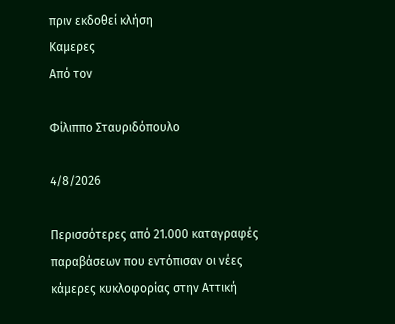πριν εκδοθεί κλήση
Καμερες
Από τον

Φίλιππο Σταυριδόπουλο

4/8/2026

Περισσότερες από 21.000 καταγραφές παραβάσεων που εντόπισαν οι νέες κάμερες κυκλοφορίας στην Αττική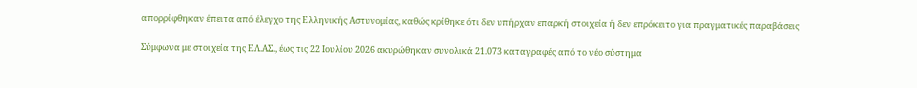απορρίφθηκαν έπειτα από έλεγχο της Ελληνικής Αστυνομίας, καθώς κρίθηκε ότι δεν υπήρχαν επαρκή στοιχεία ή δεν επρόκειτο για πραγματικές παραβάσεις

Σύμφωνα με στοιχεία της ΕΛ.ΑΣ., έως τις 22 Ιουλίου 2026 ακυρώθηκαν συνολικά 21.073 καταγραφές από το νέο σύστημα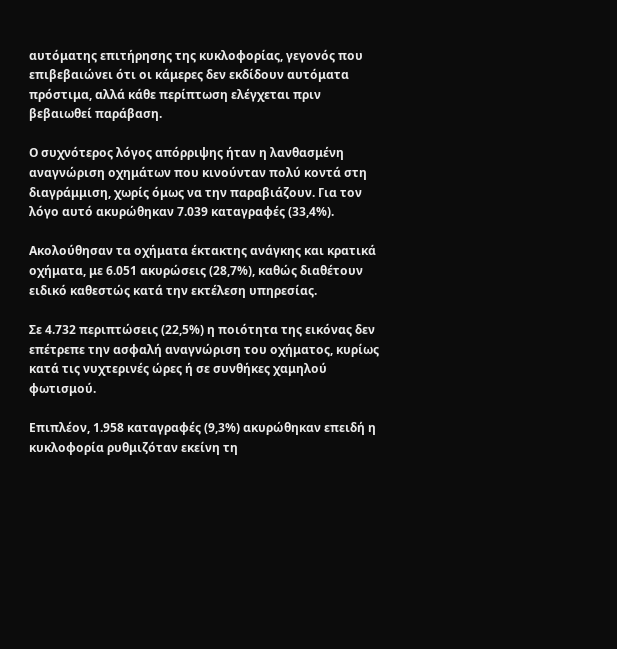αυτόματης επιτήρησης της κυκλοφορίας, γεγονός που επιβεβαιώνει ότι οι κάμερες δεν εκδίδουν αυτόματα πρόστιμα, αλλά κάθε περίπτωση ελέγχεται πριν βεβαιωθεί παράβαση.

Ο συχνότερος λόγος απόρριψης ήταν η λανθασμένη αναγνώριση οχημάτων που κινούνταν πολύ κοντά στη διαγράμμιση, χωρίς όμως να την παραβιάζουν. Για τον λόγο αυτό ακυρώθηκαν 7.039 καταγραφές (33,4%).

Ακολούθησαν τα οχήματα έκτακτης ανάγκης και κρατικά οχήματα, με 6.051 ακυρώσεις (28,7%), καθώς διαθέτουν ειδικό καθεστώς κατά την εκτέλεση υπηρεσίας.

Σε 4.732 περιπτώσεις (22,5%) η ποιότητα της εικόνας δεν επέτρεπε την ασφαλή αναγνώριση του οχήματος, κυρίως κατά τις νυχτερινές ώρες ή σε συνθήκες χαμηλού φωτισμού.

Επιπλέον, 1.958 καταγραφές (9,3%) ακυρώθηκαν επειδή η κυκλοφορία ρυθμιζόταν εκείνη τη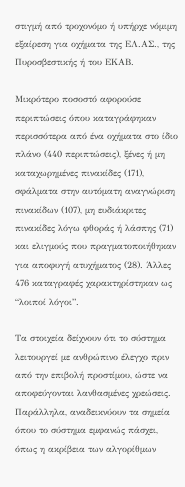στιγμή από τροχονόμο ή υπήρχε νόμιμη εξαίρεση για οχήματα της ΕΛ.ΑΣ., της Πυροσβεστικής ή του ΕΚΑΒ.

Μικρότερο ποσοστό αφορούσε περιπτώσεις όπου καταγράφηκαν περισσότερα από ένα οχήματα στο ίδιο πλάνο (440 περιπτώσεις), ξένες ή μη καταχωρημένες πινακίδες (171), σφάλματα στην αυτόματη αναγνώριση πινακίδων (107), μη ευδιάκριτες πινακίδες λόγω φθοράς ή λάσπης (71) και ελιγμούς που πραγματοποιήθηκαν για αποφυγή ατυχήματος (28). Άλλες 476 καταγραφές χαρακτηρίστηκαν ως “λοιποί λόγοι”.

Τα στοιχεία δείχνουν ότι το σύστημα λειτουργεί με ανθρώπινο έλεγχο πριν από την επιβολή προστίμου, ώστε να αποφεύγονται λανθασμένες χρεώσεις. Παράλληλα, αναδεικνύουν τα σημεία όπου το σύστημα εμφανώς πάσχει, όπως η ακρίβεια των αλγορίθμων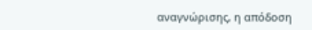αναγνώρισης, η απόδοση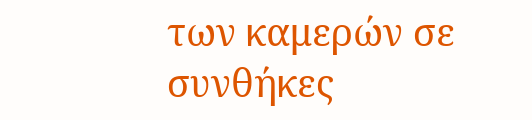των καμερών σε συνθήκες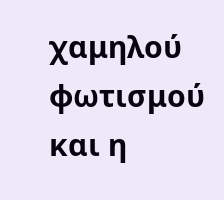χαμηλού φωτισμού και η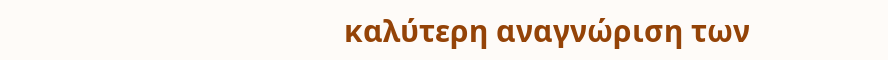καλύτερη αναγνώριση των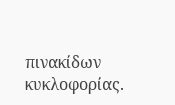πινακίδων κυκλοφορίας.